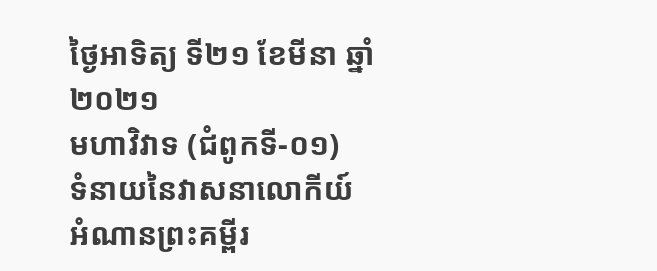ថ្ងៃអាទិត្យ ទី២១ ខែមីនា ឆ្នាំ២០២១
មហាវិវាទ (ជំពូកទី-០១)
ទំនាយនៃវាសនាលោកីយ៍
អំណានព្រះគម្ពីរ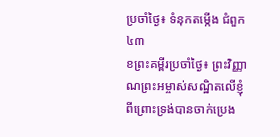ប្រចាំថ្ងៃ៖ ទំនុកតម្កើង ជំពួក៤៣
ខព្រះគម្ពីរប្រចាំថ្ងៃ៖ ព្រះវិញ្ញាណព្រះអម្ចាស់សណ្ឋិតលើខ្ញុំ ពីព្រោះទ្រង់បានចាក់ប្រេង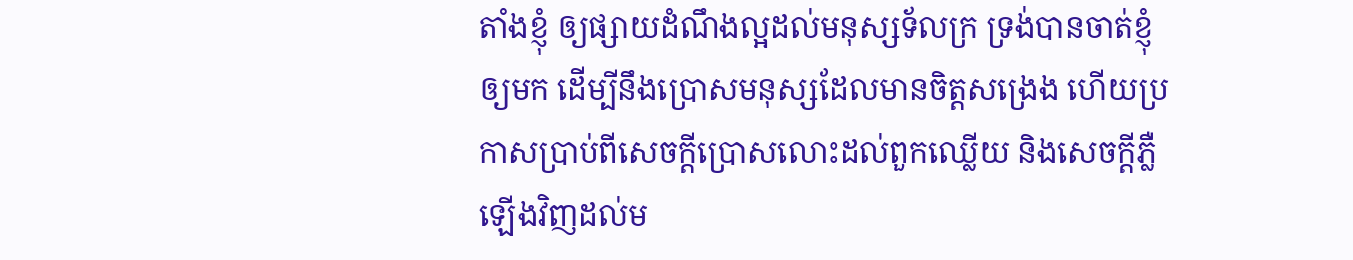តាំងខ្ញុំ ឲ្យផ្សាយដំណឹងល្អដល់មនុស្សទ័លក្រ ទ្រង់បានចាត់ខ្ញុំឲ្យមក ដើម្បីនឹងប្រោសមនុស្សដែលមានចិត្តសង្រេង ហើយប្រកាសប្រាប់ពីសេចក្តីប្រោសលោះដល់ពួកឈ្លើយ និងសេចក្តីភ្លឺឡើងវិញដល់ម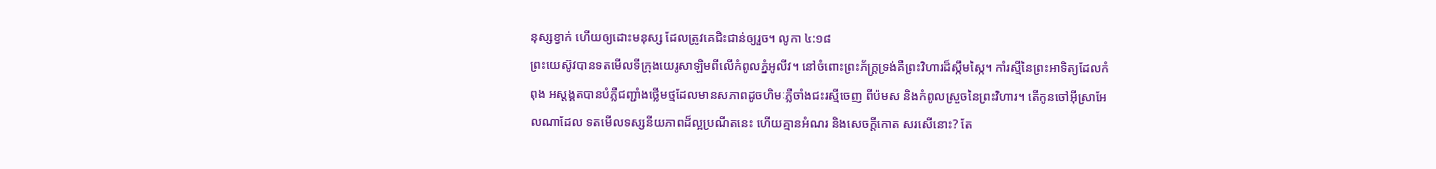នុស្សខ្វាក់ ហើយឲ្យដោះមនុស្ស ដែលត្រូវគេជិះជាន់ឲ្យរួច។ លូកា ៤:១៨
ព្រះយេស៊ូវបានទតមើលទីក្រុងយេរូសាឡិមពីលើកំពូលភ្នំអូលីវ។ នៅចំពោះព្រះភ័ក្ត្រទ្រង់គឺព្រះវិហារដ៏ស្កឹមស្កៃ។ កាំរស្មីនៃព្រះអាទិត្យដែលកំពុង អស្តង្គតបានបំភ្លឺជញ្ជាំងថ្លើមថ្មដែលមានសភាពដូចហិមៈភ្លឺចាំងជះរស្មីចេញ ពីប៉មស និងកំពូលស្រួចនៃព្រះវិហារ។ តើកូនចៅអ៊ីស្រាអែលណាដែល ទតមើលទស្សនីយភាពដ៏ល្អប្រណីតនេះ ហើយគ្មានអំណរ និងសេចក្តីកោត សរសើនោះ? តែ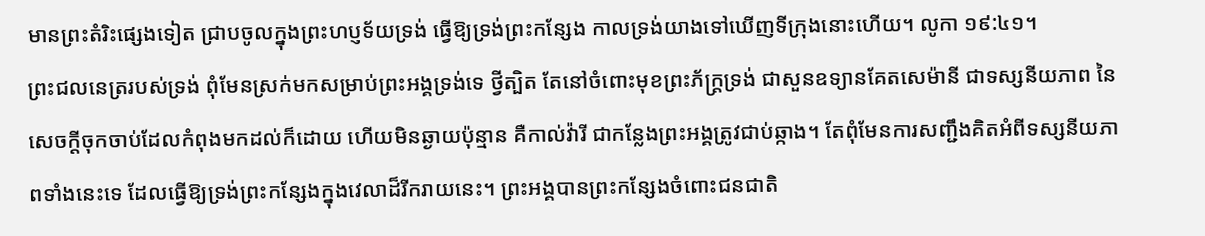មានព្រះតំរិះផ្សេងទៀត ជ្រាបចូលក្នុងព្រះហប្ញទ័យទ្រង់ ធ្វើឱ្យទ្រង់ព្រះកន្សែង កាលទ្រង់យាងទៅឃើញទីក្រុងនោះហើយ។ លូកា ១៩:៤១។
ព្រះជលនេត្ររបស់ទ្រង់ ពុំមែនស្រក់មកសម្រាប់ព្រះអង្គទ្រង់ទេ ថ្វីត្បិត តែនៅចំពោះមុខព្រះភ័ក្ត្រទ្រង់ ជាសួនឧទ្យានគែតសេម៉ានី ជាទស្សនីយភាព នៃសេចក្តីចុកចាប់ដែលកំពុងមកដល់ក៏ដោយ ហើយមិនឆ្ងាយប៉ុន្មាន គឺកាល់វ៉ារី ជាកន្លែងព្រះអង្គត្រូវជាប់ឆ្កាង។ តែពុំមែនការសញ្ជឹងគិតអំពីទស្សនីយភាពទាំងនេះទេ ដែលធ្វើឱ្យទ្រង់ព្រះកន្សែងក្នុងវេលាដ៏រីករាយនេះ។ ព្រះអង្គបានព្រះកន្សែងចំពោះជនជាតិ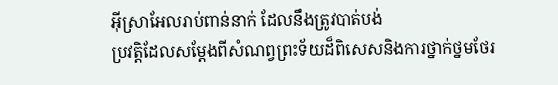អ៊ីស្រាអែលរាប់ពាន់នាក់ ដែលនឹងត្រូវបាត់បង់
ប្រវត្តិដែលសម្តែងពីសំណព្វព្រះទ័យដ៏ពិសេសនិងការថ្នាក់ថ្នមថែរ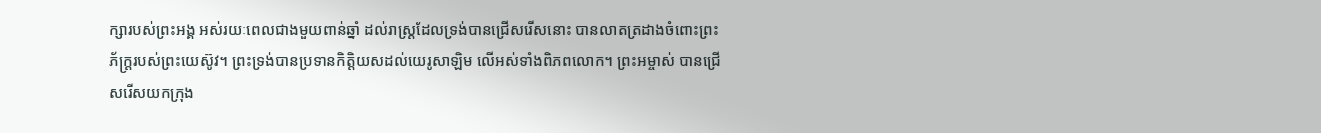ក្សារបស់ព្រះអង្គ អស់រយៈពេលជាងមួយពាន់ឆ្នាំ ដល់រាស្ត្រដែលទ្រង់បានជ្រើសរើសនោះ បានលាតត្រដាងចំពោះព្រះភ័ក្ត្ររបស់ព្រះយេស៊ូវ។ ព្រះទ្រង់បានប្រទានកិត្តិយសដល់យេរូសាឡិម លើអស់ទាំងពិភពលោក។ ព្រះអម្ចាស់ បានជ្រើសរើសយកក្រុង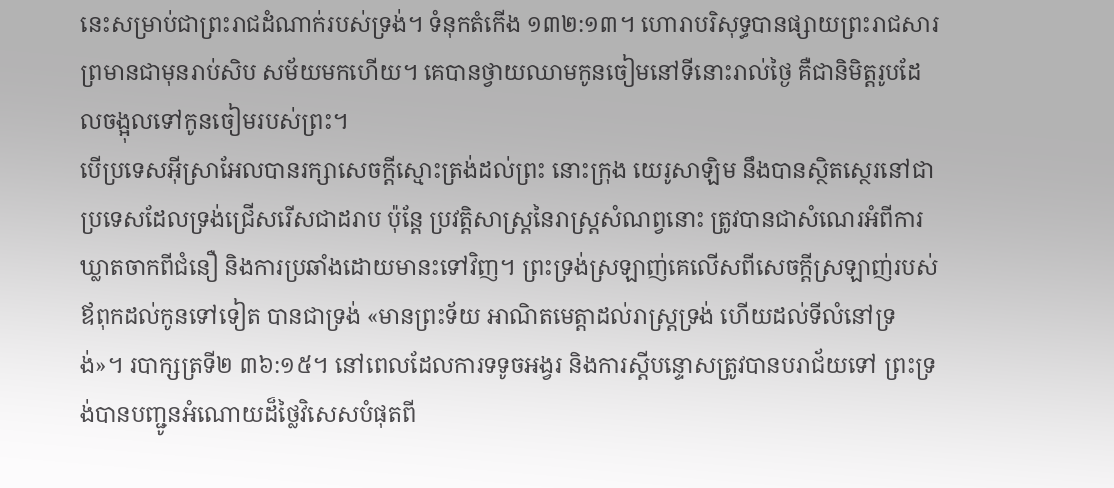នេះសម្រាប់ជាព្រះរាជដំណាក់របស់ទ្រង់។ ទំនុកតំកើង ១៣២:១៣។ ហោរាបរិសុទ្ធបានផ្សាយព្រះរាជសារ ព្រមានជាមុនរាប់សិប សម័យមកហើយ។ គេបានថ្វាយឈាមកូនចៀមនៅទីនោះរាល់ថ្ងៃ គឺជានិមិត្តរូបដែលចង្អុលទៅកូនចៀមរបស់ព្រះ។
បើប្រទេសអ៊ីស្រាអែលបានរក្សាសេចក្តីស្មោះត្រង់ដល់ព្រះ នោះក្រុង យេរូសាឡិម នឹងបានស្ថិតស្ថេរនៅជាប្រទេសដែលទ្រង់ជ្រើសរើសជាដរាប ប៉ុន្តែ ប្រវត្តិសាស្ត្រនៃរាស្ត្រសំណព្វនោះ ត្រូវបានជាសំណេរអំពីការឃ្លាតចាកពីជំនឿ និងការប្រឆាំងដោយមានះទៅវិញ។ ព្រះទ្រង់ស្រឡាញ់គេលើសពីសេចក្តីស្រឡាញ់របស់ឪពុកដល់កូនទៅទៀត បានជាទ្រង់ «មានព្រះទ័យ អាណិតមេត្តាដល់រាស្ត្រទ្រង់ ហើយដល់ទីលំនៅទ្រង់»។ របាក្សត្រទី២ ៣៦:១៥។ នៅពេលដែលការទទូចអង្វរ និងការស្តីបន្ទោសត្រូវបានបរាជ័យទៅ ព្រះទ្រង់បានបញ្ជូនអំណោយដ៏ថ្លៃវិសេសបំផុតពី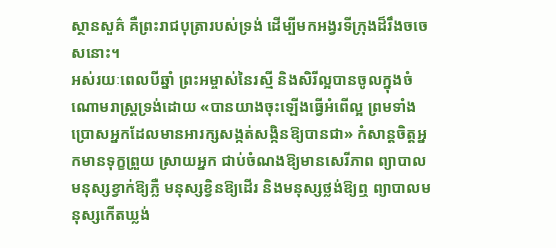ស្ថានសួគ៌ គឺព្រះរាជបុត្រារបស់ទ្រង់ ដើម្បីមកអង្វរទីក្រុងដ៏រឹងចចេសនោះ។
អស់រយៈពេលបីឆ្នាំ ព្រះអម្ចាស់នៃរស្មី និងសិរីល្អបានចូលក្នុងចំណោមរាស្ត្រទ្រង់ដោយ «បានយាងចុះឡើងធ្វើអំពើល្អ ព្រមទាំងប្រោសអ្នកដែលមានអារក្សសង្កត់សង្កិនឱ្យបានជា» កំសាន្តចិត្តអ្នកមានទុក្ខព្រួយ ស្រាយអ្នក ជាប់ចំណងឱ្យមានសេរីភាព ព្យាបាលមនុស្សខ្វាក់ឱ្យភ្លឺ មនុស្សខ្វិនឱ្យដើរ និងមនុស្សថ្លង់ឱ្យឮ ព្យាបាលមនុស្សកើតឃ្លង់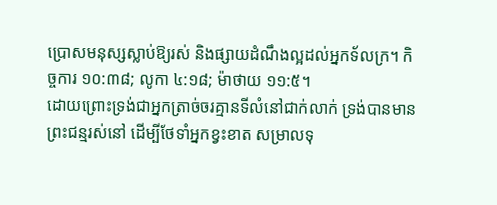ប្រោសមនុស្សស្លាប់ឱ្យរស់ និងផ្សាយដំណឹងល្អដល់អ្នកទ័លក្រ។ កិច្ចការ ១០:៣៨; លូកា ៤:១៨; ម៉ាថាយ ១១:៥។
ដោយព្រោះទ្រង់ជាអ្នកត្រាច់ចរគ្មានទីលំនៅជាក់លាក់ ទ្រង់បានមាន ព្រះជន្មរស់នៅ ដើម្បីថែទាំអ្នកខ្វះខាត សម្រាលទុ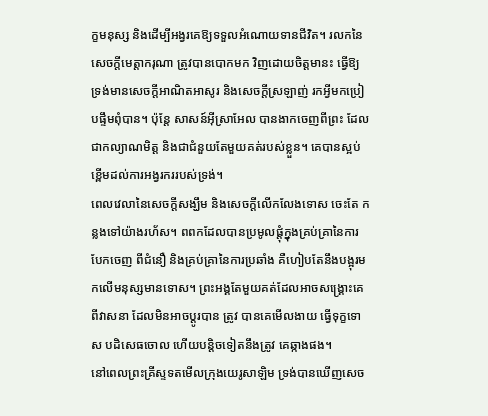ក្ខមនុស្ស និងដើម្បីអង្វរគេឱ្យទទួលអំណោយទានជីវិត។ រលកនៃសេចក្តីមេត្តាករុណា ត្រូវបានបោកមក វិញដោយចិត្តមានះ ធ្វើឱ្យទ្រង់មានសេចក្តីអាណិតអាសូរ និងសេចក្តីស្រឡាញ់ រកអ្វីមកប្រៀបផ្ទឹមពុំបាន។ ប៉ុន្តែ សាសន៍អ៊ីស្រាអែល បានងាកចេញពីព្រះ ដែលជាកល្យាណមិត្ត និងជាជំនួយតែមួយគត់របស់ខ្លួន។ គេបានស្អប់ខ្ពើមដល់ការអង្វរកររបស់ទ្រង់។
ពេលវេលានៃសេចក្តីសង្ឃឹម និងសេចក្តីលើកលែងទោស ចេះតែ កន្លងទៅយ៉ាងរហ័ស។ ពពកដែលបានប្រមូលផ្តុំក្នុងគ្រប់គ្រានៃការបែកចេញ ពីជំនឿ និងគ្រប់គ្រានៃការប្រឆាំង គឺហៀបតែនឹងបង្អុរមកលើមនុស្សមានទោស។ ព្រះអង្គតែមួយគត់ដែលអាចសង្គ្រោះគេពីវាសនា ដែលមិនអាចប្តូរបាន ត្រូវ បានគេមើលងាយ ធ្វើទុក្ខទោស បដិសេធចោល ហើយបន្តិចទៀតនឹងត្រូវ គេឆ្កាងផង។
នៅពេលព្រះគ្រីស្ទទតមើលក្រុងយេរូសាឡិម ទ្រង់បានឃើញសេច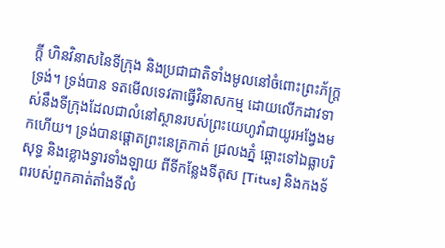ក្តី ហិនវិនាសនៃទីក្រុង និងប្រជាជាតិទាំងមូលនៅចំពោះព្រះភ័ក្ត្រទ្រង់។ ទ្រង់បាន ទតមើលទេវតាធ្វើវិនាសកម្ម ដោយលើកដាវទាស់នឹងទីក្រុងដែលជាលំនៅស្ថានរបស់ព្រះយេហូវ៉ាជាយូរអង្វែងមកហើយ។ ទ្រង់បានផ្តោតព្រះនេត្រកាត់ ជ្រលងភ្នំ ឆ្ពោះទៅឯធ្លាបរិសុទ្ធ និងខ្លោងទ្វារទាំងឡាយ ពីទីកន្លែងទីតុស [Titus] និងកងទ័ពរបស់ពួកគាត់តាំងទីលំ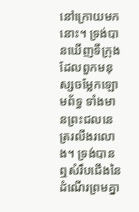នៅក្រោយមកនោះ។ ទ្រង់បានឃើញទីក្រុងដែលពួកមនុស្សចម្លែកឡោមព័ទ្ធ ទាំងមានព្រះជលនេត្ររលីងរលោង។ ទ្រង់បានឮសំរឹបជើងនៃដំណើរព្រមគ្នា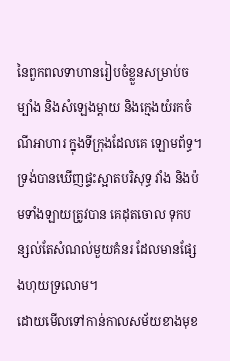នៃពួកពលទាហានរៀបចំខ្លួនសម្រាប់ចម្បាំង និងសំឡេងម្តាយ និងក្មេងយំរកចំណីអាហារ ក្នុងទីក្រុងដែលគេ ឡោមព័ទ្ធ។ ទ្រង់បានឃើញផ្ទះស្អាតបរិសុទ្ធ វាំង និងប៉មទាំងឡាយត្រូវបាន គេដុតចោល ទុកបន្សល់តែសំណល់មួយគំនរ ដែលមានផ្សែងហុយទ្រលោម។
ដោយមើលទៅកាន់កាលសម័យខាងមុខ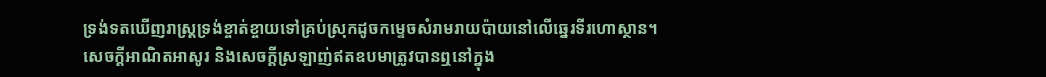ទ្រង់ទតឃើញរាស្ត្រទ្រង់ខ្ចាត់ខ្ចាយទៅគ្រប់ស្រុកដូចកម្ទេចសំរាមរាយប៉ាយនៅលើឆ្នេរទីរហោស្ថាន។ សេចក្តីអាណិតអាសូរ និងសេចក្តីស្រឡាញ់ឥតឧបមាត្រូវបានឮនៅក្នុង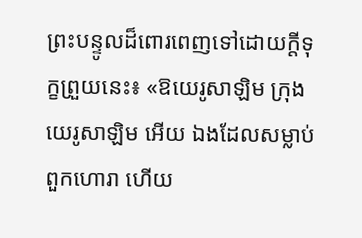ព្រះបន្ទូលដ៏ពោរពេញទៅដោយក្តីទុក្ខព្រួយនេះ៖ «ឱយេរូសាឡិម ក្រុងយេរូសាឡិម អើយ ឯងដែលសម្លាប់ពួកហោរា ហើយ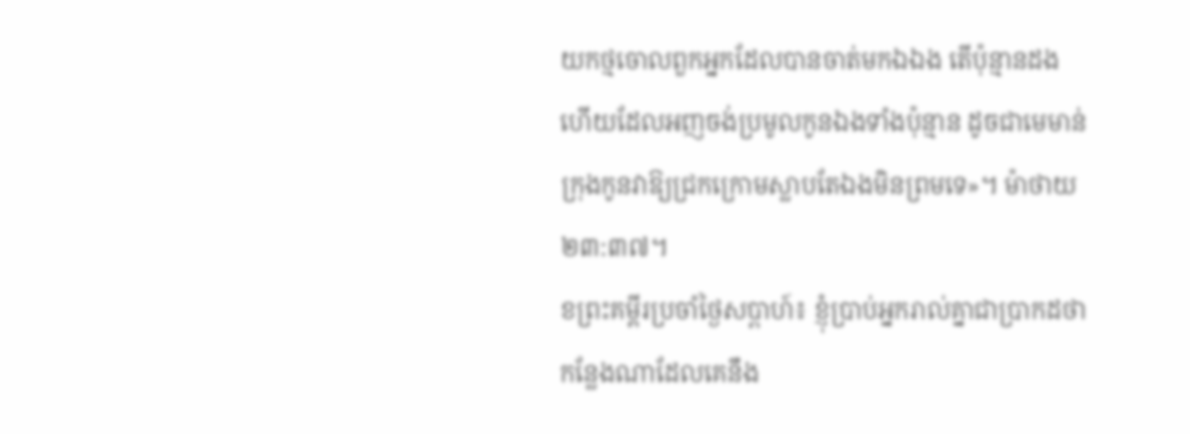យកថ្មចោលពួកអ្នកដែលបានចាត់មកឯឯង តើប៉ុន្មានដងហើយដែលអញចង់ប្រមូលកូនឯងទាំងប៉ុន្មាន ដូចជាមេមាន់ក្រុងកូនវាឱ្យជ្រកក្រោមស្លាបតែឯងមិនព្រមទេ»។ ម៉ាថាយ ២៣:៣៧។
ខព្រះគម្ពីរប្រចាំថ្ងៃសប្តាហ៍៖ ខ្ញុំប្រាប់អ្នករាល់គ្នាជាប្រាកដថា កន្លែងណាដែលគេនឹង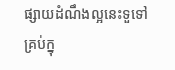ផ្សាយដំណឹងល្អនេះទួទៅ គ្រប់ក្នុ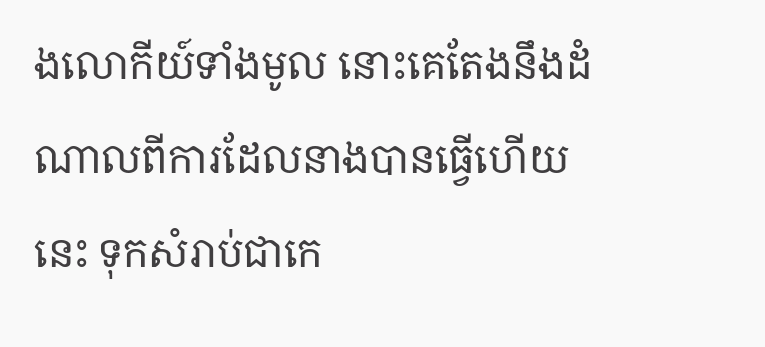ងលោកីយ៍ទាំងមូល នោះគេតែងនឹងដំណាលពីការដែលនាងបានធ្វើហើយនេះ ទុកសំរាប់ជាកេ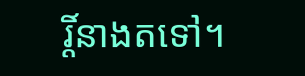រ្តិ៍នាងតទៅ។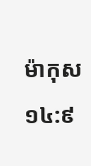ម៉ាកុស ១៤:៩